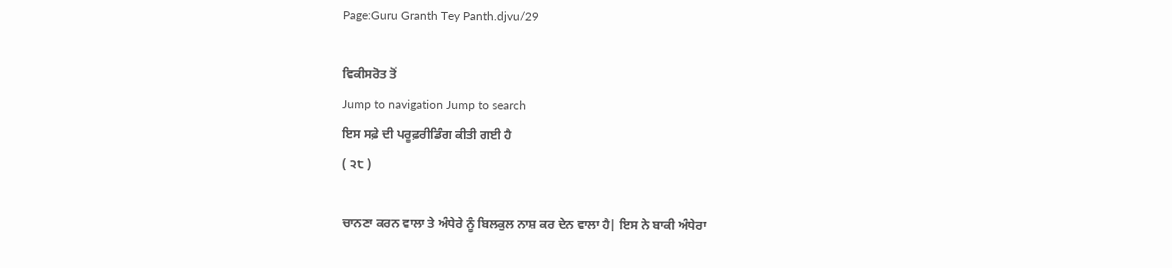Page:Guru Granth Tey Panth.djvu/29

ਵਿਕੀਸਰੋਤ ਤੋਂ
Jump to navigation Jump to search
ਇਸ ਸਫ਼ੇ ਦੀ ਪਰੂਫ਼ਰੀਡਿੰਗ ਕੀਤੀ ਗਈ ਹੈ
( ੨੮ )

ਚਾਨਣਾ ਕਰਨ ਵਾਲਾ ਤੇ ਅੰਧੇਰੇ ਨੂੰ ਬਿਲਕੁਲ ਨਾਸ਼ ਕਰ ਦੇਨ ਵਾਲਾ ਹੈ| ਇਸ ਨੇ ਬਾਕੀ ਅੰਧੇਰਾ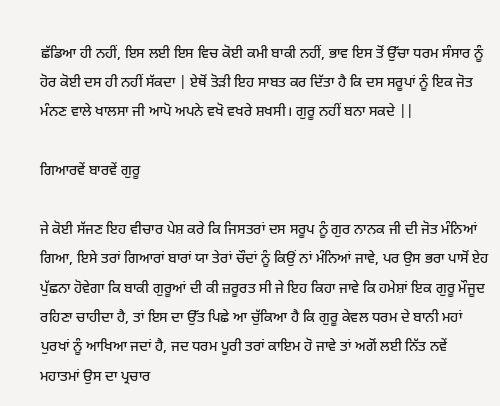ਛੱਡਿਆ ਹੀ ਨਹੀਂ, ਇਸ ਲਈ ਇਸ ਵਿਚ ਕੋਈ ਕਮੀ ਬਾਕੀ ਨਹੀਂ, ਭਾਵ ਇਸ ਤੋਂ ਉੱਚਾ ਧਰਮ ਸੰਸਾਰ ਨੂੰ ਹੋਰ ਕੋਈ ਦਸ ਹੀ ਨਹੀਂ ਸੱਕਦਾ | ਏਥੋਂ ਤੋੜੀ ਇਹ ਸਾਬਤ ਕਰ ਦਿੱਤਾ ਹੈ ਕਿ ਦਸ ਸਰੂਪਾਂ ਨੂੰ ਇਕ ਜੋਤ ਮੰਨਣ ਵਾਲੇ ਖਾਲਸਾ ਜੀ ਆਪੋ ਅਪਨੇ ਵਖੋ ਵਖਰੇ ਸ਼ਖਸੀ। ਗੁਰੂ ਨਹੀਂ ਬਨਾ ਸਕਦੇ ||

ਗਿਆਰਵੇਂ ਬਾਰਵੇਂ ਗੁਰੂ

ਜੇ ਕੋਈ ਸੱਜਣ ਇਹ ਵੀਚਾਰ ਪੇਸ਼ ਕਰੇ ਕਿ ਜਿਸਤਰਾਂ ਦਸ ਸਰੂਪ ਨੂੰ ਗੁਰ ਨਾਨਕ ਜੀ ਦੀ ਜੋਤ ਮੰਨਿਆਂ ਗਿਆ, ਇਸੇ ਤਰਾਂ ਗਿਆਰਾਂ ਬਾਰਾਂ ਯਾ ਤੇਰਾਂ ਚੌਦਾਂ ਨੂੰ ਕਿਉਂ ਨਾਂ ਮੰਨਿਆਂ ਜਾਵੇ, ਪਰ ਉਸ ਭਰਾ ਪਾਸੋਂ ਏਹ ਪੁੱਛਨਾ ਹੋਵੇਗਾ ਕਿ ਬਾਕੀ ਗੁਰੂਆਂ ਦੀ ਕੀ ਜ਼ਰੂਰਤ ਸੀ ਜੇ ਇਹ ਕਿਹਾ ਜਾਵੇ ਕਿ ਹਮੇਸ਼ਾਂ ਇਕ ਗੁਰੂ ਮੌਜੂਦ ਰਹਿਣਾ ਚਾਹੀਦਾ ਹੈ, ਤਾਂ ਇਸ ਦਾ ਉੱਤ ਪਿਛੇ ਆ ਚੁੱਕਿਆ ਹੈ ਕਿ ਗੁਰੂ ਕੇਵਲ ਧਰਮ ਦੇ ਬਾਨੀ ਮਹਾਂ ਪੁਰਖਾਂ ਨੂੰ ਆਖਿਆ ਜਦਾਂ ਹੈ, ਜਦ ਧਰਮ ਪੂਰੀ ਤਰਾਂ ਕਾਇਮ ਹੋ ਜਾਵੇ ਤਾਂ ਅਗੋਂ ਲਈ ਨਿੱਤ ਨਵੇਂ ਮਹਾਤਮਾਂ ਉਸ ਦਾ ਪ੍ਰਚਾਰ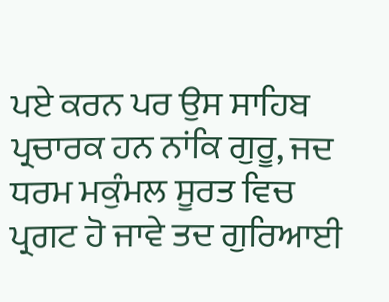ਪਏ ਕਰਨ ਪਰ ਉਸ ਸਾਹਿਬ ਪ੍ਰਚਾਰਕ ਹਨ ਨਾਂਕਿ ਗੁਰੂ, ਜਦ ਧਰਮ ਮਕੁੰਮਲ ਸੂਰਤ ਵਿਚ ਪ੍ਰਗਟ ਹੋ ਜਾਵੇ ਤਦ ਗੁਰਿਆਈ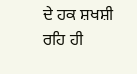ਦੇ ਹਕ ਸ਼ਖਸ਼ੀ ਰਹਿ ਹੀ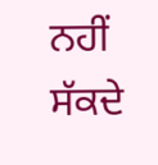ਨਹੀਂ ਸੱਕਦੇ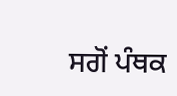ਸਗੋਂ ਪੰਥਕ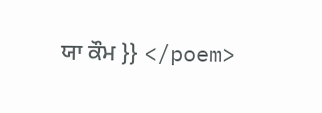ਯਾ ਕੌਮ }} </poem>